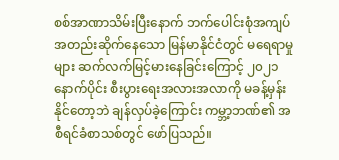စစ်အာဏာသိမ်းပြီးနောက် ဘက်ပေါင်းစုံအကျပ်အတည်းဆိုက်နေသော မြန်မာနိုင်ငံတွင် မရေရာမှုများ ဆက်လက်မြင့်မားနေခြင်းကြောင့် ၂၀၂၁ နောက်ပိုင်း စီးပွားရေးအလားအလာကို မခန့်မှန်းနိုင်တော့ဘဲ ချန်လှပ်ခဲ့ကြောင်း ကမ္ဘာ့ဘဏ်၏ အစီရင်ခံစာသစ်တွင် ဖော်ပြသည်။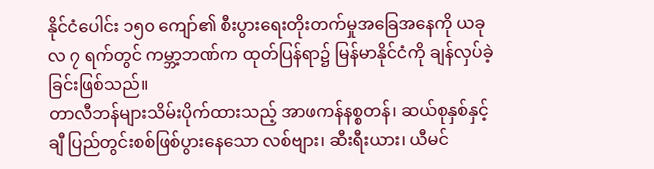နိုင်ငံပေါင်း ၁၅၀ ကျော်၏ စီးပွားရေးတိုးတက်မှုအခြေအနေကို ယခုလ ၇ ရက်တွင် ကမ္ဘာ့ဘဏ်က ထုတ်ပြန်ရာ၌ မြန်မာနိုင်ငံကို ချန်လှပ်ခဲ့ခြင်းဖြစ်သည်။
တာလီဘန်များသိမ်းပိုက်ထားသည့် အာဖကန်နစ္စတန်၊ ဆယ်စုနှစ်နှင့်ချီ ပြည်တွင်းစစ်ဖြစ်ပွားနေသော လစ်ဗျား၊ ဆီးရီးယား၊ ယီမင်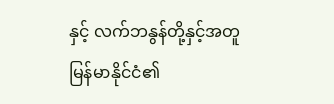နှင့် လက်ဘနွန်တို့နှင့်အတူ မြန်မာနိုင်ငံ၏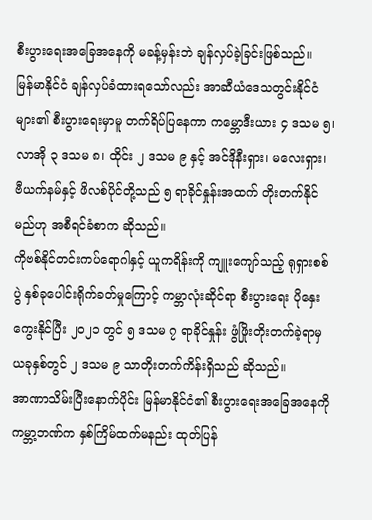စီးပွားရေးအခြေအနေကို မခန့်မှန်းဘဲ ချန်လှပ်ခဲ့ခြင်းဖြစ်သည်။
မြန်မာနိုင်ငံ ချန်လှပ်ခံထားရသော်လည်း အာဆီယံဒေသတွင်းနိုင်ငံများ၏ စီးပွားရေးမှာမူ တက်ရိပ်ပြနေကာ ကမ္ဘောဒီးယား ၄ ဒသမ ၅၊ လာအို ၃ ဒသမ ၈၊ ထိုင်း ၂ ဒသမ ၉ နှင့် အင်ဒိုနီးရှား၊ မလေးရှား၊ ဗီယက်နမ်နှင့် ဖိလစ်ပိုင်တို့သည် ၅ ရာခိုင်နှုန်းအထက် တိုးတက်နိုင်မည်ဟု အစီရင်ခံစာက ဆိုသည်။
ကိုဗစ်နိုင်တင်းကပ်ရောဂါနှင့် ယူကရိန်းကို ကျူးကျော်သည့် ရုရှားစစ်ပွဲ နှစ်ခုပေါင်းရိုက်ခတ်မှုကြောင့် ကမ္ဘာလုံးဆိုင်ရာ စီးပွားရေး ပိုနှေးကွေးနိုင်ပြီး ၂၀၂၁ တွင် ၅ ဒသမ ၇ ရာခိုင်နှုန်း ဖွံဖြိုးတိုးတက်ခဲ့ရာမှ ယခုနှစ်တွင် ၂ ဒသမ ၉ သာတိုးတက်ကိန်းရှိသည် ဆိုသည်။
အာဏာသိမ်းပြီးနောက်ပိုင်း မြန်မာနိုင်ငံ၏ စီးပွားရေးအခြေအနေကို ကမ္ဘာ့ဘဏ်က နှစ်ကြိမ်ထက်မနည်း ထုတ်ပြန်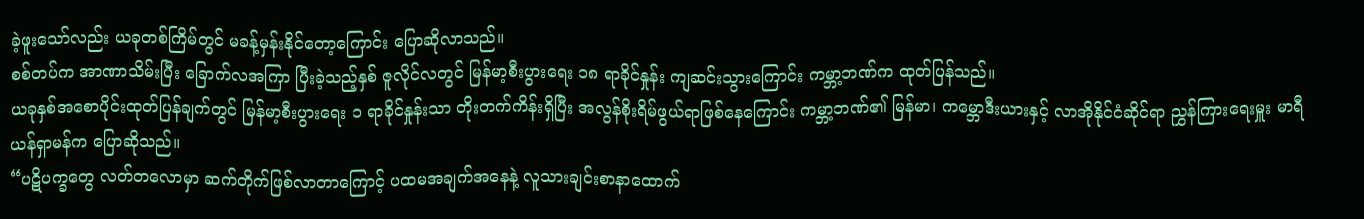ခဲ့ဖူးသော်လည်း ယခုတစ်ကြိမ်တွင် မခန့်မှန်းနိုင်တော့ကြောင်း ပြောဆိုလာသည်။
စစ်တပ်က အာဏာသိမ်းပြီး ခြောက်လအကြာ ပြီးခဲ့သည့်နှစ် ဇူလိုင်လတွင် မြန်မာ့စီးပွားရေး ၁၈ ရာခိုင်နှုန်း ကျဆင်းသွားကြောင်း ကမ္ဘာ့ဘဏ်က ထုတ်ပြန်သည်။
ယခုနှစ်အစောပိုင်းထုတ်ပြန်ချက်တွင် မြန်မာ့စီးပွားရေး ၁ ရာခိုင်နှုန်းသာ တိုးတက်ကိန်းရှိပြီး အလွန်စိုးရိမ်ဖွယ်ရာဖြစ်နေကြောင်း ကမ္ဘာ့ဘဏ်၏ မြန်မာ၊ ကမ္ဘောဒီးယားနှင့် လာအိုနိုင်ငံဆိုင်ရာ ညွှန်ကြားရေးမှူး မာရီယန်ရှာမန်က ပြောဆိုသည်။
“ပဋိပက္ခတွေ လတ်တလောမှာ ဆက်တိုက်ဖြစ်လာတာကြောင့် ပထမအချက်အနေနဲ့ လူသားချင်းစာနာထောက်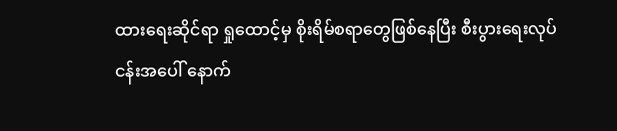ထားရေးဆိုင်ရာ ရှုထောင့်မှ စိုးရိမ်စရာတွေဖြစ်နေပြီး စီးပွားရေးလုပ်ငန်းအပေါ် နောက်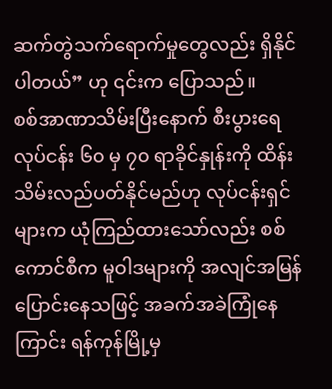ဆက်တွဲသက်ရောက်မှုတွေလည်း ရှိနိုင်ပါတယ်” ဟု ၎င်းက ပြောသည်။
စစ်အာဏာသိမ်းပြီးနောက် စီးပွားရေလုပ်ငန်း ၆၀ မှ ၇၀ ရာခိုင်နှုန်းကို ထိန်းသိမ်းလည်ပတ်နိုင်မည်ဟု လုပ်ငန်းရှင်များက ယုံကြည်ထားသော်လည်း စစ်ကောင်စီက မူဝါဒများကို အလျင်အမြန်ပြောင်းနေသဖြင့် အခက်အခဲကြုံနေကြာင်း ရန်ကုန်မြို့မှ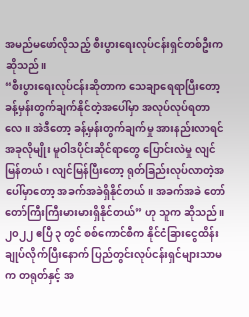အမည်မဖော်လိုသည့် စီးပွားရေးလုပ်ငန်းရှင်တစ်ဦးက ဆိုသည်။
“စီးပွားရေးလုပ်ငန်းဆိုတာက သေချာရေရာပြီးတော့ ခန့်မှန်းတွက်ချက်နိုင်တဲ့အပေါ်မှာ အလုပ်လုပ်ရတာလေ။ အဲဒီတော့ ခန့်မှန်းတွက်ချက်မှု အားနည်းလာရင် အခုလိုမျိုး မူဝါဒပိုင်းဆိုင်ရာတွေ ပြောင်းလဲမှု လျင်မြန်တယ်၊ လျင်မြန်ပြီးတော့ ရုတ်ခြည်းလုပ်လာတဲ့အပေါ်မှာတော့ အခက်အခဲရှိနိုင်တယ်။ အခက်အခဲ တော်တော်ကြီးကြီးမားမားရှိနိုင်တယ်” ဟု သူက ဆိုသည်။
၂၀၂၂ ဧပြီ ၃ တွင် စစ်ကောင်စီက နိုင်ငံခြားငွေထိန်းချုပ်လိုက်ပြီးနောက် ပြည်တွင်းလုပ်ငန်းရှင်များသာမက တရုတ်နှင့် အ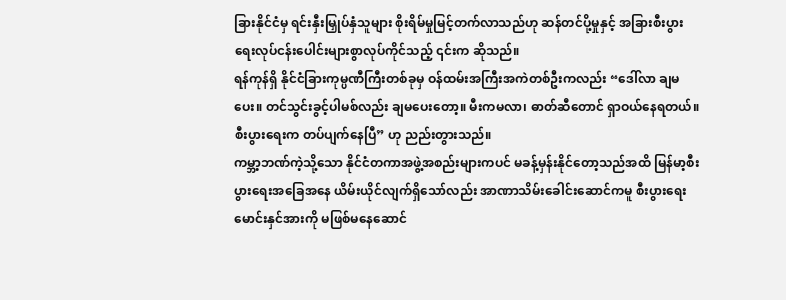ခြားနိုင်ငံမှ ရင်းနှီးမြှုပ်နှံသူများ စိုးရိမ်မှုမြင့်တက်လာသည်ဟု ဆန်တင်ပို့မှုနှင့် အခြားစီးပွားရေးလုပ်ငန်းပေါင်းများစွာလုပ်ကိုင်သည့် ၎င်းက ဆိုသည်။
ရန်ကုန်ရှိ နိုင်ငံခြားကုမ္ပဏီကြီးတစ်ခုမှ ဝန်ထမ်းအကြီးအကဲတစ်ဦးကလည်း “ဒေါ်လာ ချမပေး။ တင်သွင်းခွင့်ပါမစ်လည်း ချမပေးတော့။ မီးကမလာ၊ ဓာတ်ဆီတောင် ရှာဝယ်နေရတယ်။ စီးပွားရေးက တပ်ပျက်နေပြီ” ဟု ညည်းတွားသည်။
ကမ္ဘာ့ဘဏ်ကဲ့သို့သော နိုင်ငံတကာအဖွဲ့အစည်းများကပင် မခန့်မှန်းနိုင်တော့သည်အထိ မြန်မာ့စီးပွားရေးအခြေအနေ ယိမ်းယိုင်လျက်ရှိသော်လည်း အာဏာသိမ်းခေါင်းဆောင်ကမူ စီးပွားရေးမောင်းနှင်အားကို မဖြစ်မနေဆောင်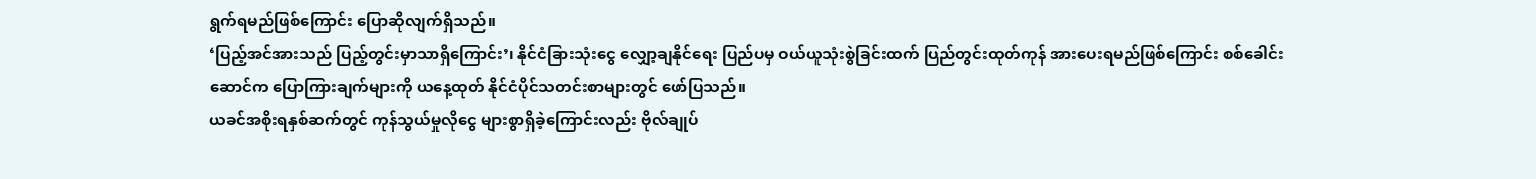ရွက်ရမည်ဖြစ်ကြောင်း ပြောဆိုလျက်ရှိသည်။
‘ပြည့်အင်အားသည် ပြည့်တွင်းမှာသာရှိကြောင်း’၊ နိုင်ငံခြားသုံးငွေ လျှော့ချနိုင်ရေး ပြည်ပမှ ဝယ်ယူသုံးစွဲခြင်းထက် ပြည်တွင်းထုတ်ကုန် အားပေးရမည်ဖြစ်ကြောင်း စစ်ခေါင်းဆောင်က ပြောကြားချက်များကို ယနေ့ထုတ် နိုင်ငံပိုင်သတင်းစာများတွင် ဖော်ပြသည်။
ယခင်အစိုးရနှစ်ဆက်တွင် ကုန်သွယ်မှုလိုငွေ များစွာရှိခဲ့ကြောင်းလည်း ဗိုလ်ချုပ်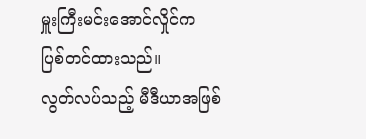မှူးကြီးမင်းအောင်လှိုင်က ပြစ်တင်ထားသည်။
လွတ်လပ်သည့် မီဒီယာအဖြစ်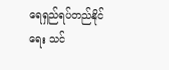ရေရှည်ရပ်တည်နိုင်ရေး သင်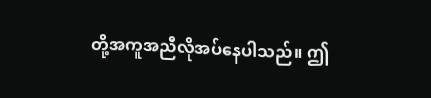တို့အကူအညီလိုအပ်နေပါသည်။ ဤ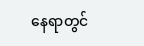နေရာတွင်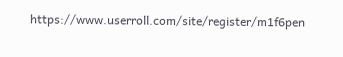https://www.userroll.com/site/register/m1f6pen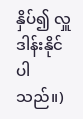နှိပ်၍ လှူဒါန်းနိုင်ပါသည်။)